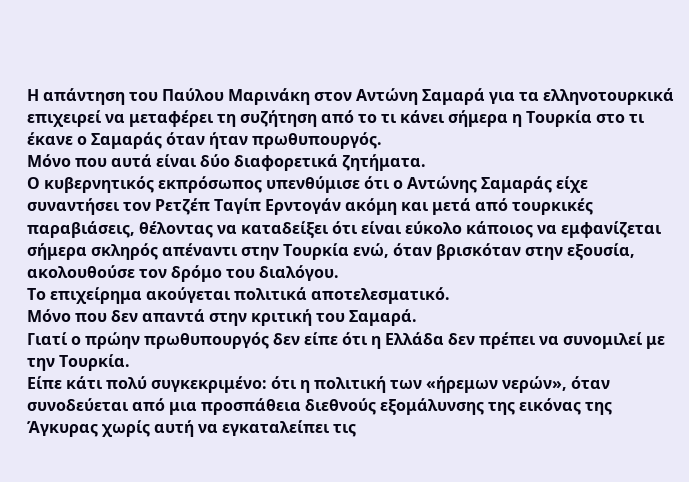Η απάντηση του Παύλου Μαρινάκη στον Αντώνη Σαμαρά για τα ελληνοτουρκικά επιχειρεί να μεταφέρει τη συζήτηση από το τι κάνει σήμερα η Τουρκία στο τι έκανε ο Σαμαράς όταν ήταν πρωθυπουργός.
Μόνο που αυτά είναι δύο διαφορετικά ζητήματα.
Ο κυβερνητικός εκπρόσωπος υπενθύμισε ότι ο Αντώνης Σαμαράς είχε συναντήσει τον Ρετζέπ Ταγίπ Ερντογάν ακόμη και μετά από τουρκικές παραβιάσεις, θέλοντας να καταδείξει ότι είναι εύκολο κάποιος να εμφανίζεται σήμερα σκληρός απέναντι στην Τουρκία ενώ, όταν βρισκόταν στην εξουσία, ακολουθούσε τον δρόμο του διαλόγου.
Το επιχείρημα ακούγεται πολιτικά αποτελεσματικό.
Μόνο που δεν απαντά στην κριτική του Σαμαρά.
Γιατί ο πρώην πρωθυπουργός δεν είπε ότι η Ελλάδα δεν πρέπει να συνομιλεί με την Τουρκία.
Είπε κάτι πολύ συγκεκριμένο: ότι η πολιτική των «ήρεμων νερών», όταν συνοδεύεται από μια προσπάθεια διεθνούς εξομάλυνσης της εικόνας της Άγκυρας χωρίς αυτή να εγκαταλείπει τις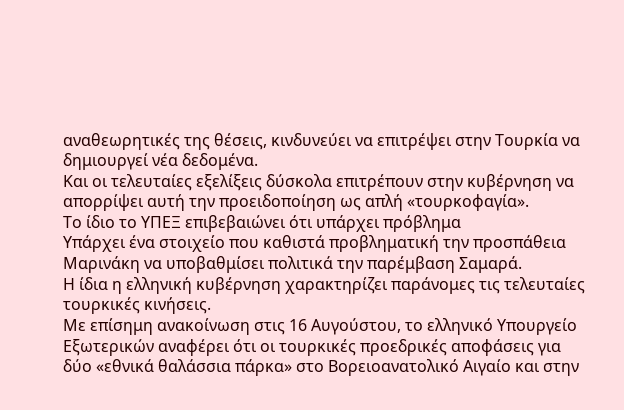αναθεωρητικές της θέσεις, κινδυνεύει να επιτρέψει στην Τουρκία να δημιουργεί νέα δεδομένα.
Και οι τελευταίες εξελίξεις δύσκολα επιτρέπουν στην κυβέρνηση να απορρίψει αυτή την προειδοποίηση ως απλή «τουρκοφαγία».
Το ίδιο το ΥΠΕΞ επιβεβαιώνει ότι υπάρχει πρόβλημα
Υπάρχει ένα στοιχείο που καθιστά προβληματική την προσπάθεια Μαρινάκη να υποβαθμίσει πολιτικά την παρέμβαση Σαμαρά.
Η ίδια η ελληνική κυβέρνηση χαρακτηρίζει παράνομες τις τελευταίες τουρκικές κινήσεις.
Με επίσημη ανακοίνωση στις 16 Αυγούστου, το ελληνικό Υπουργείο Εξωτερικών αναφέρει ότι οι τουρκικές προεδρικές αποφάσεις για δύο «εθνικά θαλάσσια πάρκα» στο Βορειοανατολικό Αιγαίο και στην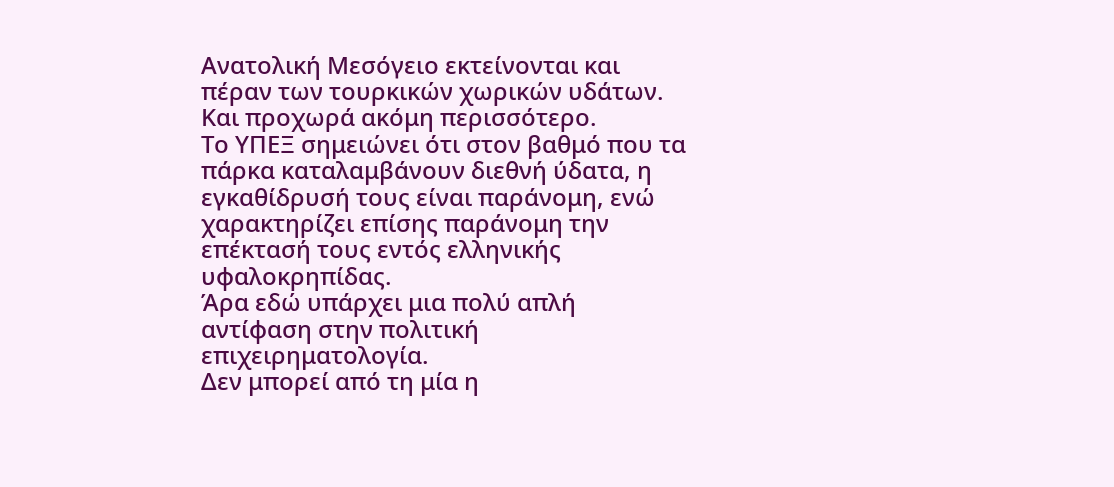Ανατολική Μεσόγειο εκτείνονται και πέραν των τουρκικών χωρικών υδάτων.
Και προχωρά ακόμη περισσότερο.
Το ΥΠΕΞ σημειώνει ότι στον βαθμό που τα πάρκα καταλαμβάνουν διεθνή ύδατα, η εγκαθίδρυσή τους είναι παράνομη, ενώ χαρακτηρίζει επίσης παράνομη την επέκτασή τους εντός ελληνικής υφαλοκρηπίδας.
Άρα εδώ υπάρχει μια πολύ απλή αντίφαση στην πολιτική επιχειρηματολογία.
Δεν μπορεί από τη μία η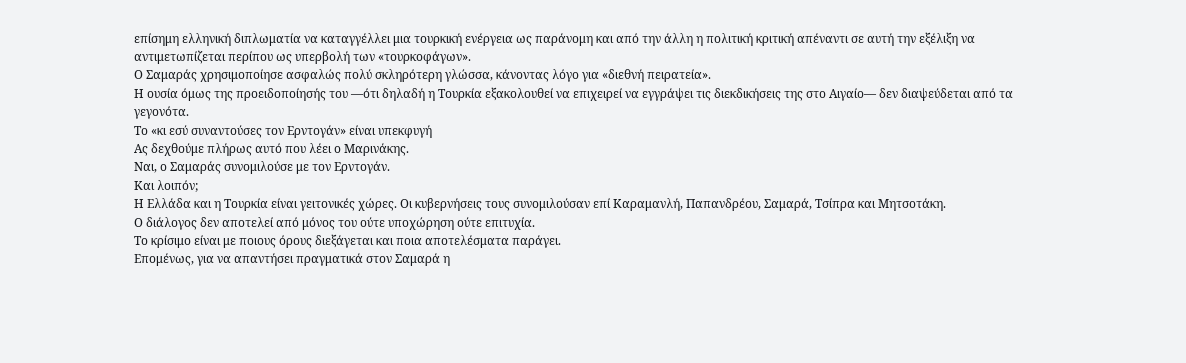επίσημη ελληνική διπλωματία να καταγγέλλει μια τουρκική ενέργεια ως παράνομη και από την άλλη η πολιτική κριτική απέναντι σε αυτή την εξέλιξη να αντιμετωπίζεται περίπου ως υπερβολή των «τουρκοφάγων».
Ο Σαμαράς χρησιμοποίησε ασφαλώς πολύ σκληρότερη γλώσσα, κάνοντας λόγο για «διεθνή πειρατεία».
Η ουσία όμως της προειδοποίησής του —ότι δηλαδή η Τουρκία εξακολουθεί να επιχειρεί να εγγράψει τις διεκδικήσεις της στο Αιγαίο— δεν διαψεύδεται από τα γεγονότα.
Το «κι εσύ συναντούσες τον Ερντογάν» είναι υπεκφυγή
Ας δεχθούμε πλήρως αυτό που λέει ο Μαρινάκης.
Ναι, ο Σαμαράς συνομιλούσε με τον Ερντογάν.
Και λοιπόν;
Η Ελλάδα και η Τουρκία είναι γειτονικές χώρες. Οι κυβερνήσεις τους συνομιλούσαν επί Καραμανλή, Παπανδρέου, Σαμαρά, Τσίπρα και Μητσοτάκη.
Ο διάλογος δεν αποτελεί από μόνος του ούτε υποχώρηση ούτε επιτυχία.
Το κρίσιμο είναι με ποιους όρους διεξάγεται και ποια αποτελέσματα παράγει.
Επομένως, για να απαντήσει πραγματικά στον Σαμαρά η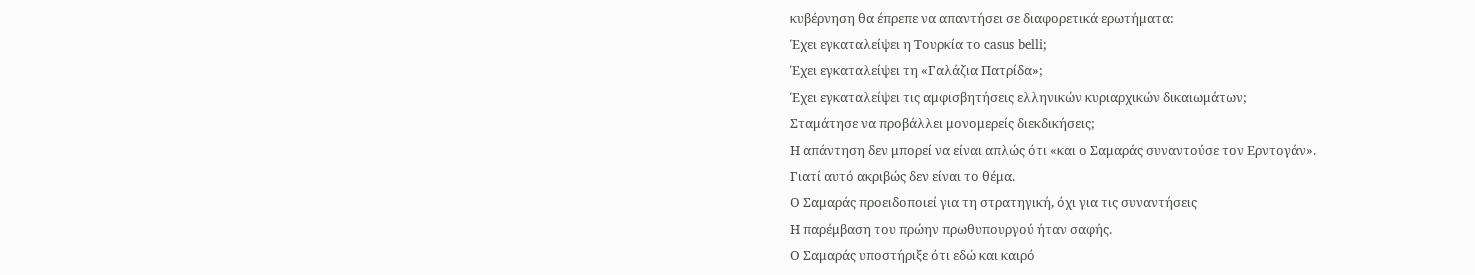κυβέρνηση θα έπρεπε να απαντήσει σε διαφορετικά ερωτήματα:
Έχει εγκαταλείψει η Τουρκία το casus belli;
Έχει εγκαταλείψει τη «Γαλάζια Πατρίδα»;
Έχει εγκαταλείψει τις αμφισβητήσεις ελληνικών κυριαρχικών δικαιωμάτων;
Σταμάτησε να προβάλλει μονομερείς διεκδικήσεις;
Η απάντηση δεν μπορεί να είναι απλώς ότι «και ο Σαμαράς συναντούσε τον Ερντογάν».
Γιατί αυτό ακριβώς δεν είναι το θέμα.
Ο Σαμαράς προειδοποιεί για τη στρατηγική, όχι για τις συναντήσεις
Η παρέμβαση του πρώην πρωθυπουργού ήταν σαφής.
Ο Σαμαράς υποστήριξε ότι εδώ και καιρό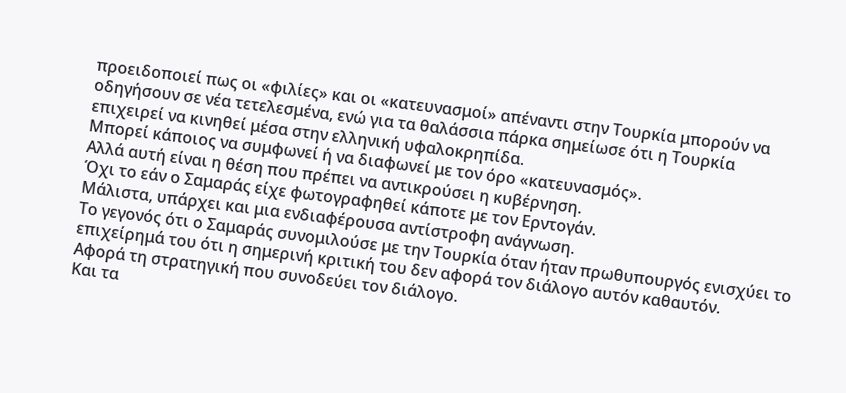προειδοποιεί πως οι «φιλίες» και οι «κατευνασμοί» απέναντι στην Τουρκία μπορούν να οδηγήσουν σε νέα τετελεσμένα, ενώ για τα θαλάσσια πάρκα σημείωσε ότι η Τουρκία επιχειρεί να κινηθεί μέσα στην ελληνική υφαλοκρηπίδα.
Μπορεί κάποιος να συμφωνεί ή να διαφωνεί με τον όρο «κατευνασμός».
Αλλά αυτή είναι η θέση που πρέπει να αντικρούσει η κυβέρνηση.
Όχι το εάν ο Σαμαράς είχε φωτογραφηθεί κάποτε με τον Ερντογάν.
Μάλιστα, υπάρχει και μια ενδιαφέρουσα αντίστροφη ανάγνωση.
Το γεγονός ότι ο Σαμαράς συνομιλούσε με την Τουρκία όταν ήταν πρωθυπουργός ενισχύει το επιχείρημά του ότι η σημερινή κριτική του δεν αφορά τον διάλογο αυτόν καθαυτόν.
Αφορά τη στρατηγική που συνοδεύει τον διάλογο.
Και τα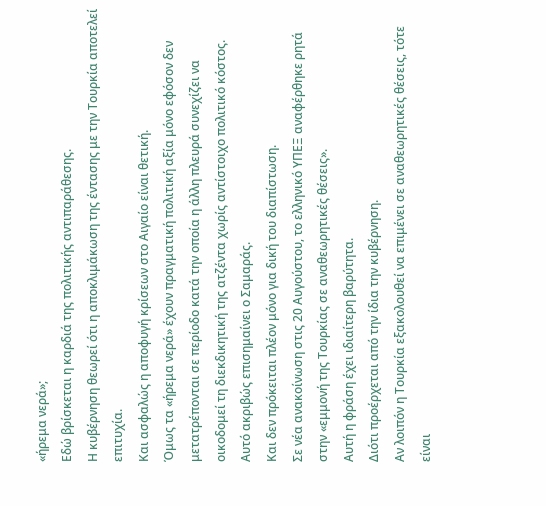«ήρεμα νερά»;
Εδώ βρίσκεται η καρδιά της πολιτικής αντιπαράθεσης.
Η κυβέρνηση θεωρεί ότι η αποκλιμάκωση της έντασης με την Τουρκία αποτελεί επιτυχία.
Και ασφαλώς η αποφυγή κρίσεων στο Αιγαίο είναι θετική.
Όμως τα «ήρεμα νερά» έχουν πραγματική πολιτική αξία μόνο εφόσον δεν μετατρέπονται σε περίοδο κατά την οποία η άλλη πλευρά συνεχίζει να οικοδομεί τη διεκδικητική της ατζέντα χωρίς αντίστοιχο πολιτικό κόστος.
Αυτό ακριβώς επισημαίνει ο Σαμαράς.
Και δεν πρόκειται πλέον μόνο για δική του διαπίστωση.
Σε νέα ανακοίνωση στις 20 Αυγούστου, το ελληνικό ΥΠΕΞ αναφέρθηκε ρητά στην «εμμονή της Τουρκίας σε αναθεωρητικές θέσεις».
Αυτή η φράση έχει ιδιαίτερη βαρύτητα.
Διότι προέρχεται από την ίδια την κυβέρνηση.
Αν λοιπόν η Τουρκία εξακολουθεί να επιμένει σε αναθεωρητικές θέσεις, τότε είναι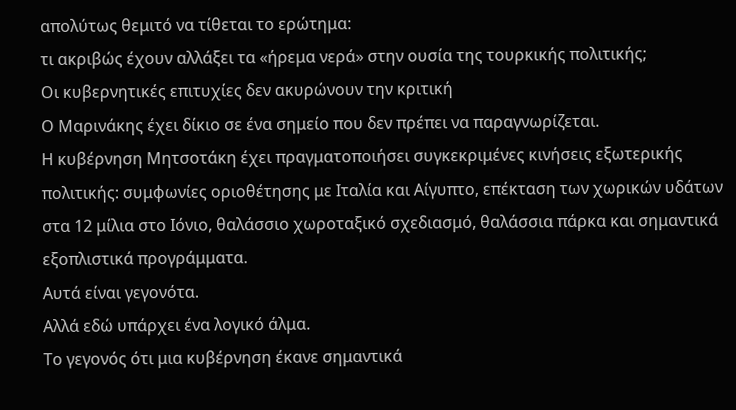απολύτως θεμιτό να τίθεται το ερώτημα:
τι ακριβώς έχουν αλλάξει τα «ήρεμα νερά» στην ουσία της τουρκικής πολιτικής;
Οι κυβερνητικές επιτυχίες δεν ακυρώνουν την κριτική
Ο Μαρινάκης έχει δίκιο σε ένα σημείο που δεν πρέπει να παραγνωρίζεται.
Η κυβέρνηση Μητσοτάκη έχει πραγματοποιήσει συγκεκριμένες κινήσεις εξωτερικής πολιτικής: συμφωνίες οριοθέτησης με Ιταλία και Αίγυπτο, επέκταση των χωρικών υδάτων στα 12 μίλια στο Ιόνιο, θαλάσσιο χωροταξικό σχεδιασμό, θαλάσσια πάρκα και σημαντικά εξοπλιστικά προγράμματα.
Αυτά είναι γεγονότα.
Αλλά εδώ υπάρχει ένα λογικό άλμα.
Το γεγονός ότι μια κυβέρνηση έκανε σημαντικά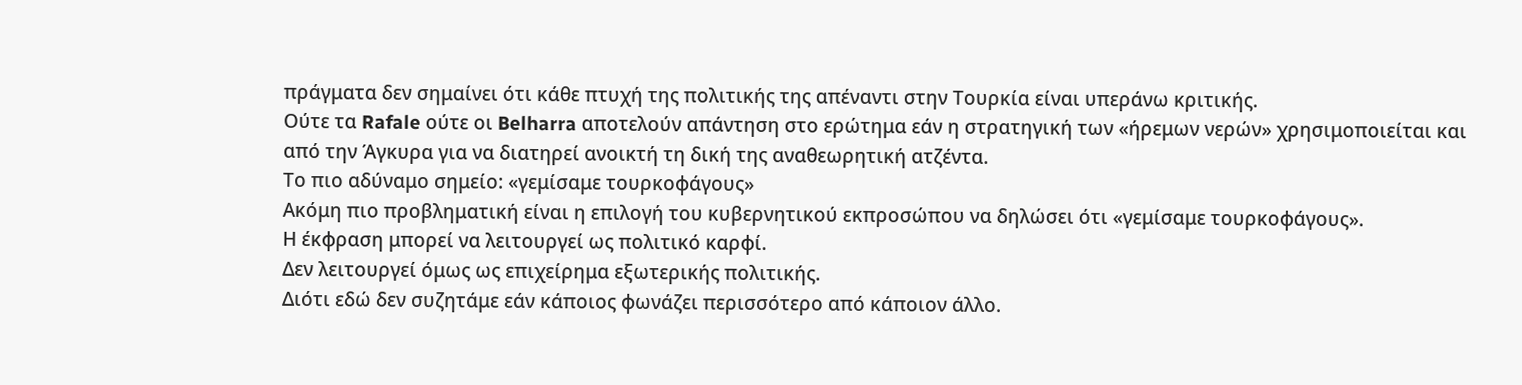πράγματα δεν σημαίνει ότι κάθε πτυχή της πολιτικής της απέναντι στην Τουρκία είναι υπεράνω κριτικής.
Ούτε τα Rafale ούτε οι Belharra αποτελούν απάντηση στο ερώτημα εάν η στρατηγική των «ήρεμων νερών» χρησιμοποιείται και από την Άγκυρα για να διατηρεί ανοικτή τη δική της αναθεωρητική ατζέντα.
Το πιο αδύναμο σημείο: «γεμίσαμε τουρκοφάγους»
Ακόμη πιο προβληματική είναι η επιλογή του κυβερνητικού εκπροσώπου να δηλώσει ότι «γεμίσαμε τουρκοφάγους».
Η έκφραση μπορεί να λειτουργεί ως πολιτικό καρφί.
Δεν λειτουργεί όμως ως επιχείρημα εξωτερικής πολιτικής.
Διότι εδώ δεν συζητάμε εάν κάποιος φωνάζει περισσότερο από κάποιον άλλο.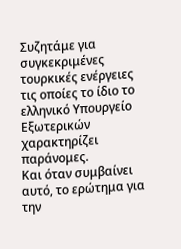Συζητάμε για συγκεκριμένες τουρκικές ενέργειες τις οποίες το ίδιο το ελληνικό Υπουργείο Εξωτερικών χαρακτηρίζει παράνομες.
Και όταν συμβαίνει αυτό, το ερώτημα για την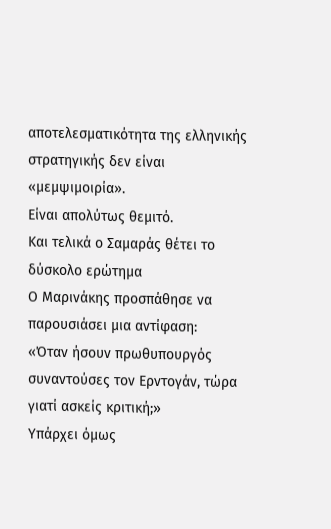αποτελεσματικότητα της ελληνικής στρατηγικής δεν είναι «μεμψιμοιρία».
Είναι απολύτως θεμιτό.
Και τελικά ο Σαμαράς θέτει το δύσκολο ερώτημα
Ο Μαρινάκης προσπάθησε να παρουσιάσει μια αντίφαση:
«Όταν ήσουν πρωθυπουργός συναντούσες τον Ερντογάν, τώρα γιατί ασκείς κριτική;»
Υπάρχει όμως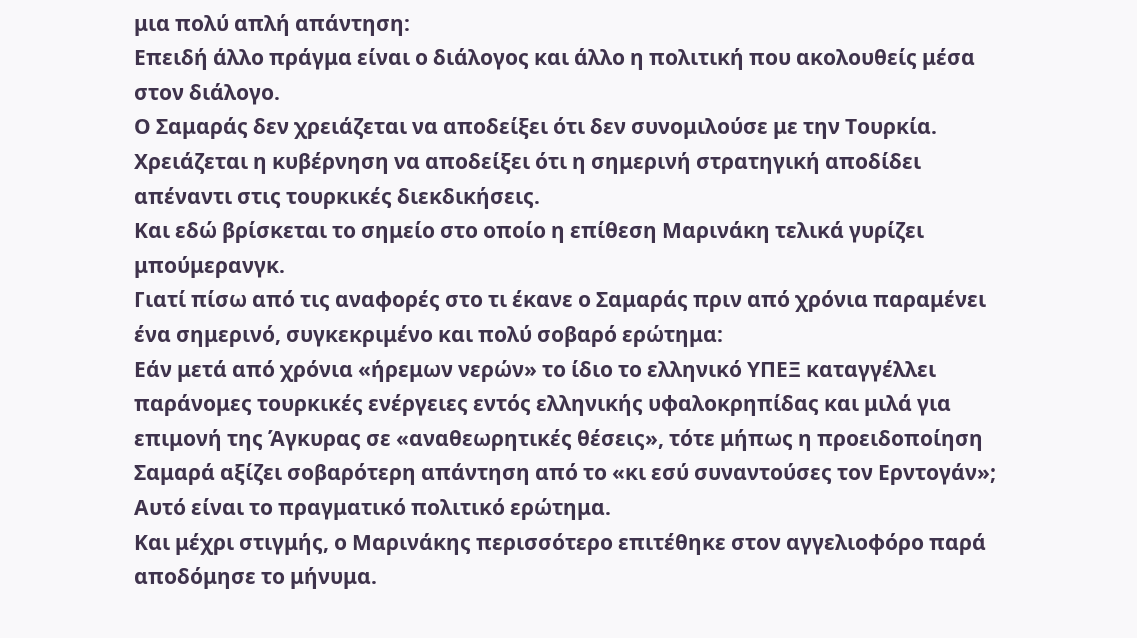μια πολύ απλή απάντηση:
Επειδή άλλο πράγμα είναι ο διάλογος και άλλο η πολιτική που ακολουθείς μέσα στον διάλογο.
Ο Σαμαράς δεν χρειάζεται να αποδείξει ότι δεν συνομιλούσε με την Τουρκία.
Χρειάζεται η κυβέρνηση να αποδείξει ότι η σημερινή στρατηγική αποδίδει απέναντι στις τουρκικές διεκδικήσεις.
Και εδώ βρίσκεται το σημείο στο οποίο η επίθεση Μαρινάκη τελικά γυρίζει μπούμερανγκ.
Γιατί πίσω από τις αναφορές στο τι έκανε ο Σαμαράς πριν από χρόνια παραμένει ένα σημερινό, συγκεκριμένο και πολύ σοβαρό ερώτημα:
Εάν μετά από χρόνια «ήρεμων νερών» το ίδιο το ελληνικό ΥΠΕΞ καταγγέλλει παράνομες τουρκικές ενέργειες εντός ελληνικής υφαλοκρηπίδας και μιλά για επιμονή της Άγκυρας σε «αναθεωρητικές θέσεις», τότε μήπως η προειδοποίηση Σαμαρά αξίζει σοβαρότερη απάντηση από το «κι εσύ συναντούσες τον Ερντογάν»;
Αυτό είναι το πραγματικό πολιτικό ερώτημα.
Και μέχρι στιγμής, ο Μαρινάκης περισσότερο επιτέθηκε στον αγγελιοφόρο παρά αποδόμησε το μήνυμα.